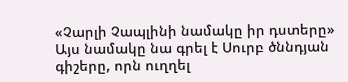«Չարլի Չապլինի նամակը իր դստերը»
Այս նամակը նա գրել է Սուրբ ծննդյան գիշերը, որն ուղղել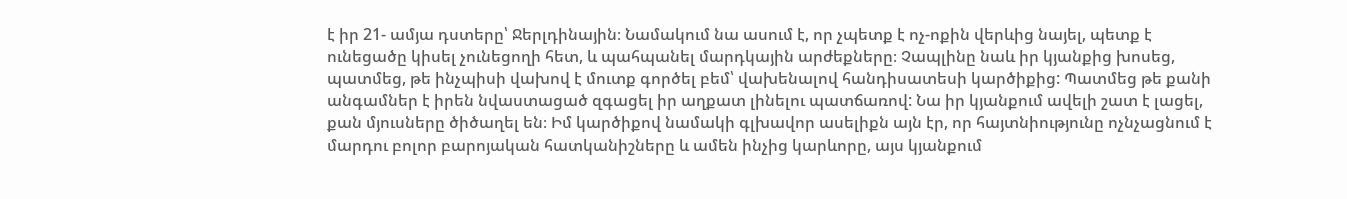է իր 21- ամյա դստերը՝ Ջերլդինային։ Նամակում նա ասում է, որ չպետք է ոչ-ոքին վերևից նայել, պետք է ունեցածը կիսել չունեցողի հետ, և պահպանել մարդկային արժեքները։ Չապլինը նաև իր կյանքից խոսեց, պատմեց, թե ինչպիսի վախով է մուտք գործել բեմ՝ վախենալով հանդիսատեսի կարծիքից: Պատմեց թե քանի անգամներ է իրեն նվաստացած զգացել իր աղքատ լինելու պատճառով: Նա իր կյանքում ավելի շատ է լացել, քան մյուսները ծիծաղել են։ Իմ կարծիքով նամակի գլխավոր ասելիքն այն էր, որ հայտնիությունը ոչնչացնում է մարդու բոլոր բարոյական հատկանիշները և ամեն ինչից կարևորը, այս կյանքում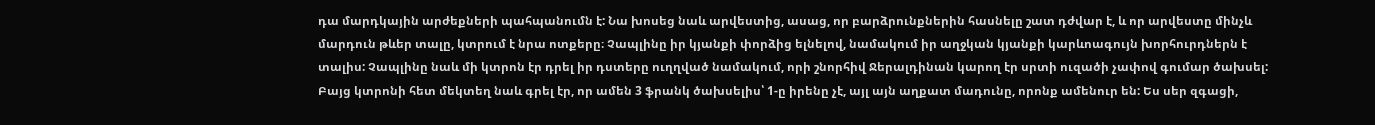դա մարդկային արժեքների պահպանումն է: Նա խոսեց նաև արվեստից, ասաց, որ բարձրունքներին հասնելը շատ դժվար է, և որ արվեստը մինչև մարդուն թևեր տալը, կտրում է նրա ոտքերը։ Չապլինը իր կյանքի փորձից ելնելով, նամակում իր աղջկան կյանքի կարևոագույն խորհուրդներն է տալիս: Չապլինը նաև մի կտրոն էր դրել իր դստերը ուղղված նամակում, որի շնորհիվ Ջերալդինան կարող էր սրտի ուզածի չափով գումար ծախսել: Բայց կտրոնի հետ մեկտեղ նաև գրել էր, որ ամեն 3 ֆրանկ ծախսելիս՝ 1-ը իրենը չէ, այլ այն աղքատ մադունը, որոնք ամենուր են: Ես սեր զգացի,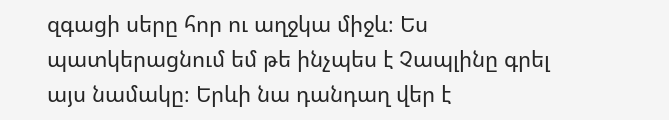զգացի սերը հոր ու աղջկա միջև։ Ես պատկերացնում եմ թե ինչպես է Չապլինը գրել այս նամակը։ Երևի նա դանդաղ վեր է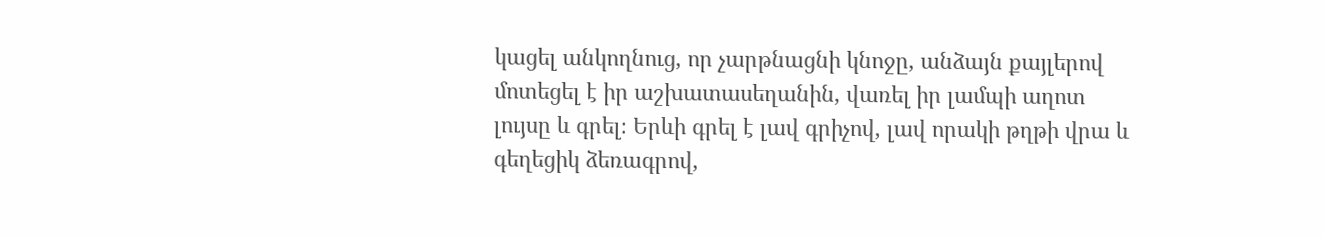կացել անկողնուց, որ չարթնացնի կնոջը, անձայն քայլերով մոտեցել է իր աշխատասեղանին, վառել իր լամպի աղոտ լույսը և գրել։ Երևի գրել է լավ գրիչով, լավ որակի թղթի վրա և գեղեցիկ ձեռագրով,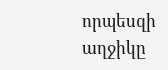որպեսզի աղջիկը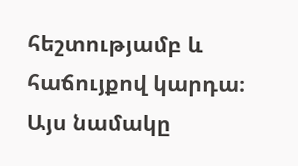հեշտությամբ և հաճույքով կարդա։ Այս նամակը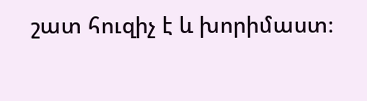շատ հուզիչ է և խորիմաստ։